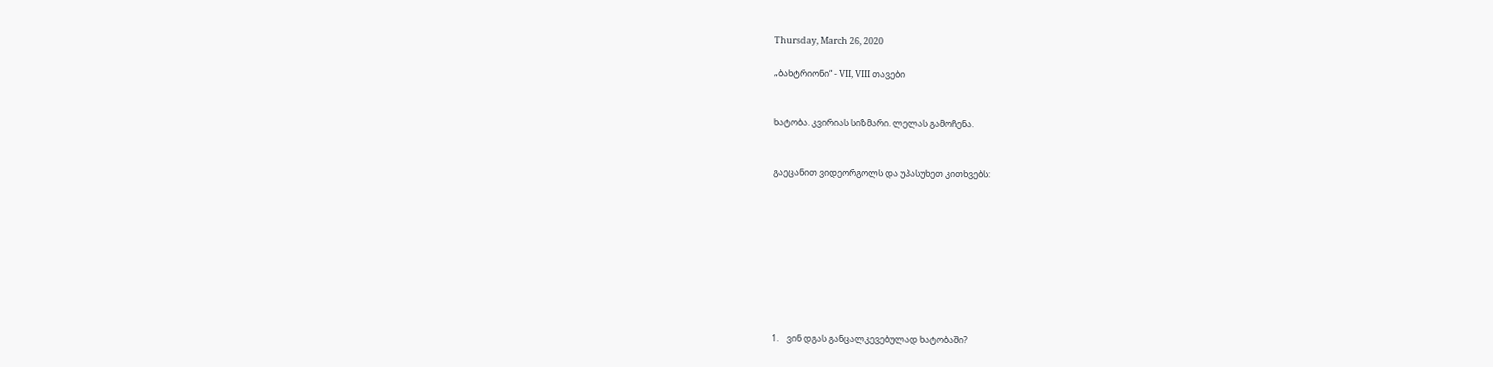Thursday, March 26, 2020

„ბახტრიონი“ - VII, VIII თავები


ხატობა. კვირიას სიზმარი. ლელას გამოჩენა.


გაეცანით ვიდეორგოლს და უპასუხეთ კითხვებს:









1.    ვინ დგას განცალკევებულად ხატობაში?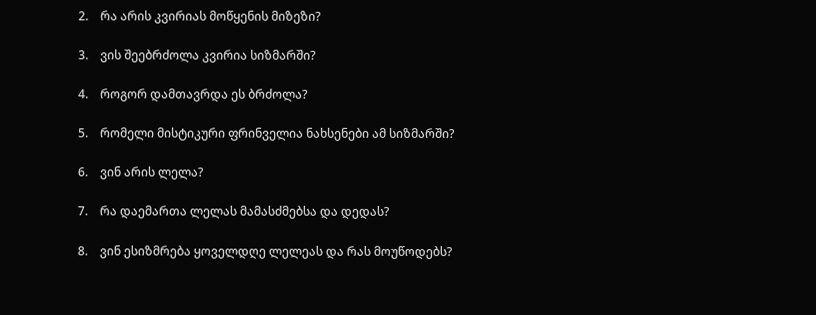2.    რა არის კვირიას მოწყენის მიზეზი?

3.    ვის შეებრძოლა კვირია სიზმარში?

4.    როგორ დამთავრდა ეს ბრძოლა?

5.    რომელი მისტიკური ფრინველია ნახსენები ამ სიზმარში?

6.    ვინ არის ლელა?

7.    რა დაემართა ლელას მამასძმებსა და დედას?

8.    ვინ ესიზმრება ყოველდღე ლელეას და რას მოუწოდებს?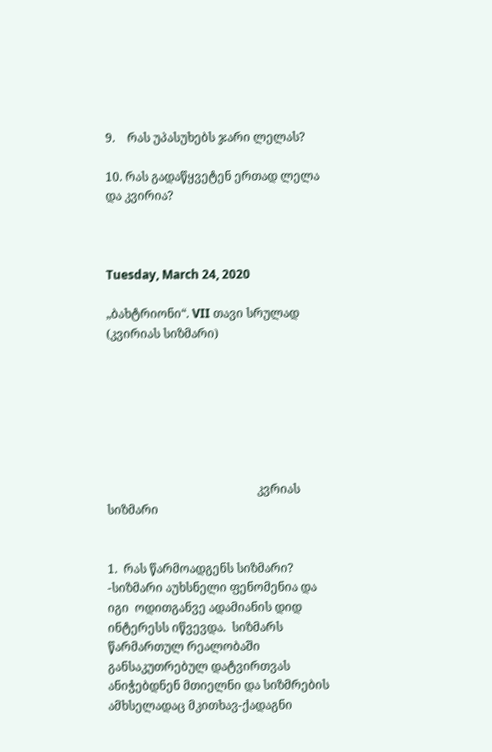9.    რას უპასუხებს ჯარი ლელას?

10. რას გადაწყვეტენ ერთად ლელა და კვირია?



Tuesday, March 24, 2020

„ბახტრიონი“. VII თავი სრულად (კვირიას სიზმარი)







                                                  კვრიას სიზმარი


1.  რას წარმოადგენს სიზმარი?
-სიზმარი აუხსნელი ფენომენია და იგი  ოდითგანვე ადამიანის დიდ ინტერესს იწვევდა.  სიზმარს წარმართულ რეალობაში განსაკუთრებულ დატვირთვას ანიჭებდნენ მთიელნი და სიზმრების ამხსელადაც მკითხავ-ქადაგნი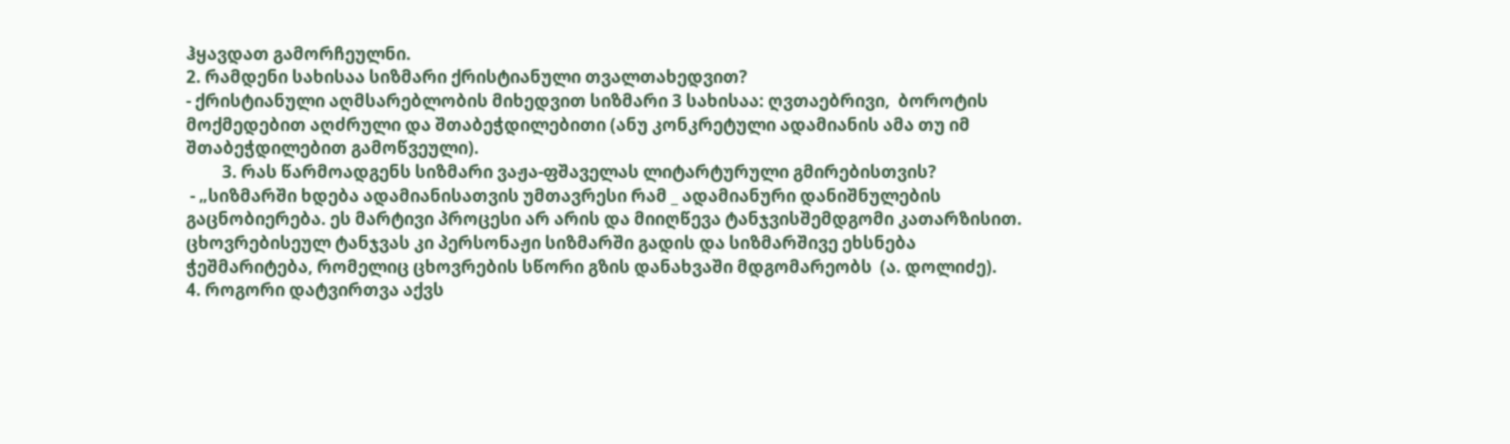ჰყავდათ გამორჩეულნი.
2. რამდენი სახისაა სიზმარი ქრისტიანული თვალთახედვით?
- ქრისტიანული აღმსარებლობის მიხედვით სიზმარი 3 სახისაა: ღვთაებრივი,  ბოროტის მოქმედებით აღძრული და შთაბეჭდილებითი (ანუ კონკრეტული ადამიანის ამა თუ იმ შთაბეჭდილებით გამოწვეული).
         3. რას წარმოადგენს სიზმარი ვაჟა-ფშაველას ლიტარტურული გმირებისთვის?
 - „სიზმარში ხდება ადამიანისათვის უმთავრესი რამ _ ადამიანური დანიშნულების გაცნობიერება. ეს მარტივი პროცესი არ არის და მიიღწევა ტანჯვისშემდგომი კათარზისით. ცხოვრებისეულ ტანჯვას კი პერსონაჟი სიზმარში გადის და სიზმარშივე ეხსნება ჭეშმარიტება, რომელიც ცხოვრების სწორი გზის დანახვაში მდგომარეობს  (ა. დოლიძე).
4. როგორი დატვირთვა აქვს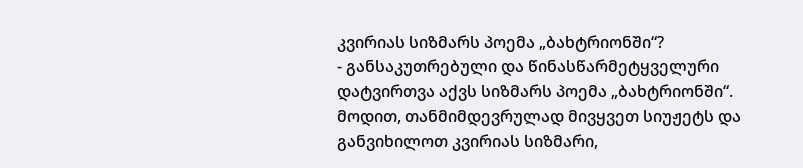კვირიას სიზმარს პოემა „ბახტრიონში“?
- განსაკუთრებული და წინასწარმეტყველური დატვირთვა აქვს სიზმარს პოემა „ბახტრიონში“. მოდით, თანმიმდევრულად მივყვეთ სიუჟეტს და განვიხილოთ კვირიას სიზმარი,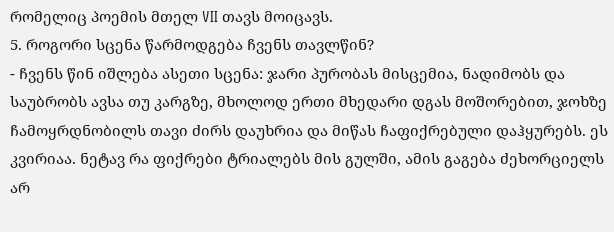რომელიც პოემის მთელ VII თავს მოიცავს.
5. როგორი სცენა წარმოდგება ჩვენს თავლწინ?
- ჩვენს წინ იშლება ასეთი სცენა: ჯარი პურობას მისცემია, ნადიმობს და საუბრობს ავსა თუ კარგზე, მხოლოდ ერთი მხედარი დგას მოშორებით, ჯოხზე ჩამოყრდნობილს თავი ძირს დაუხრია და მიწას ჩაფიქრებული დაჰყურებს. ეს კვირიაა. ნეტავ რა ფიქრები ტრიალებს მის გულში, ამის გაგება ძეხორციელს არ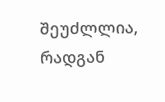შეუძლლია, რადგან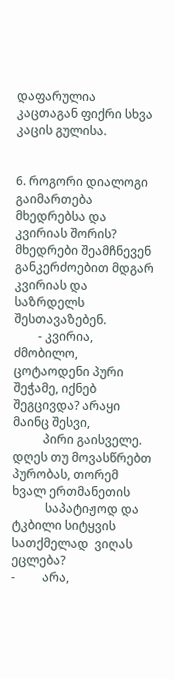დაფარულია კაცთაგან ფიქრი სხვა კაცის გულისა.


6. როგორი დიალოგი გაიმართება მხედრებსა და კვირიას შორის?
მხედრები შეამჩნევენ  განკერძოებით მდგარ კვირიას და საზრდელს შესთავაზებენ.
        - კვირია, ძმობილო, ცოტაოდენი პური შეჭამე, იქნებ შეგცივდა? არაყი მაინც შესვი,
          პირი გაისველე. დღეს თუ მოვასწრებთ პურობას, თორემ ხვალ ერთმანეთის
           საპატიჟოდ და ტკბილი სიტყვის სათქმელად  ვიღას ეცლება?
-         არა,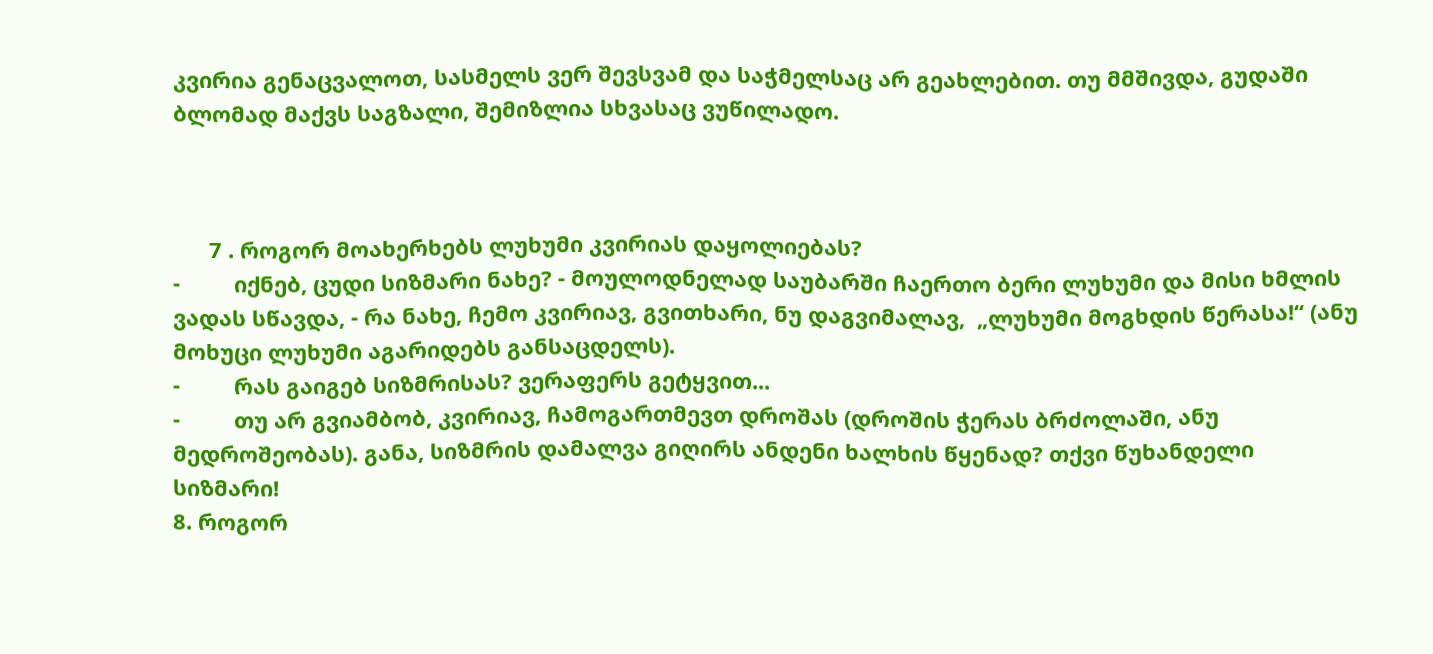კვირია გენაცვალოთ, სასმელს ვერ შევსვამ და საჭმელსაც არ გეახლებით. თუ მმშივდა, გუდაში ბლომად მაქვს საგზალი, შემიზლია სხვასაც ვუწილადო.



      7 . როგორ მოახერხებს ლუხუმი კვირიას დაყოლიებას?
-         იქნებ, ცუდი სიზმარი ნახე? - მოულოდნელად საუბარში ჩაერთო ბერი ლუხუმი და მისი ხმლის ვადას სწავდა, - რა ნახე, ჩემო კვირიავ, გვითხარი, ნუ დაგვიმალავ,  „ლუხუმი მოგხდის წერასა!“ (ანუ მოხუცი ლუხუმი აგარიდებს განსაცდელს).
-         რას გაიგებ სიზმრისას? ვერაფერს გეტყვით...
-         თუ არ გვიამბობ, კვირიავ, ჩამოგართმევთ დროშას (დროშის ჭერას ბრძოლაში, ანუ მედროშეობას). განა, სიზმრის დამალვა გიღირს ანდენი ხალხის წყენად? თქვი წუხანდელი სიზმარი!
8. როგორ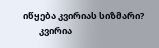იწყება კვირიას სიზმარი?
        კვირია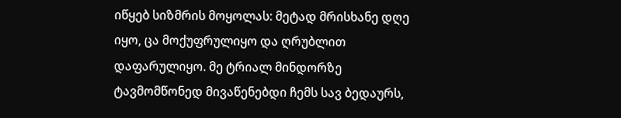იწყებ სიზმრის მოყოლას: მეტად მრისხანე დღე იყო, ცა მოქუფრულიყო და ღრუბლით დაფარულიყო. მე ტრიალ მინდორზე ტავმომწონედ მივაწენებდი ჩემს სავ ბედაურს,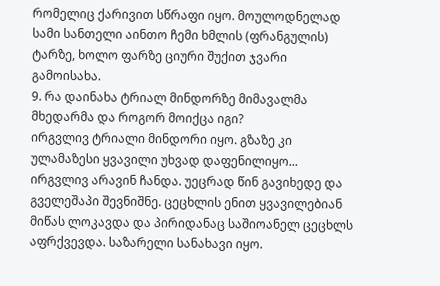რომელიც ქარივით სწრაფი იყო. მოულოდნელად სამი სანთელი აინთო ჩემი ხმლის (ფრანგულის) ტარზე, ხოლო ფარზე ციური შუქით ჯვარი გამოისახა.
9. რა დაინახა ტრიალ მინდორზე მიმავალმა მხედარმა და როგორ მოიქცა იგი?
ირგვლივ ტრიალი მინდორი იყო. გზაზე კი ულამაზესი ყვავილი უხვად დაფენილიყო... ირგვლივ არავინ ჩანდა. უეცრად წინ გავიხედე და გველეშაპი შევნიშნე. ცეცხლის ენით ყვავილებიან მიწას ლოკავდა და პირიდანაც საშიოანელ ცეცხლს აფრქვევდა. საზარელი სანახავი იყო.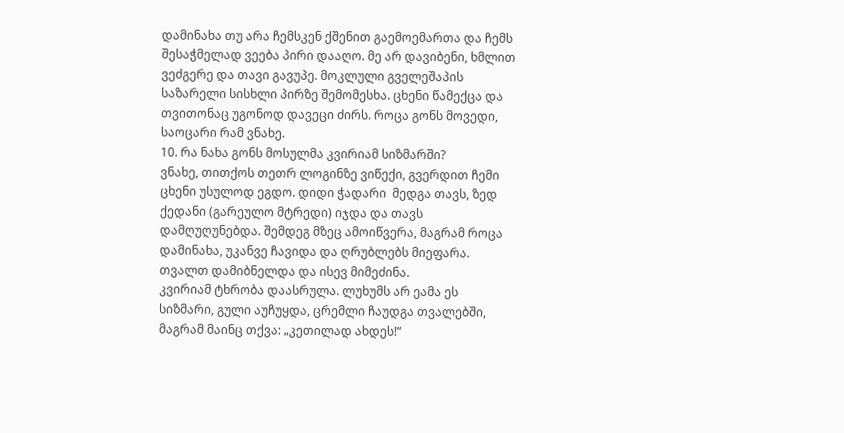დამინახა თუ არა ჩემსკენ ქშენით გაემოემართა და ჩემს შესაჭმელად ვეება პირი დააღო. მე არ დავიბენი, ხმლით ვეძგერე და თავი გავუპე. მოკლული გველეშაპის საზარელი სისხლი პირზე შემომესხა. ცხენი წამექცა და თვითონაც უგონოდ დავეცი ძირს. როცა გონს მოვედი, საოცარი რამ ვნახე.
10. რა ნახა გონს მოსულმა კვირიამ სიზმარში?
ვნახე, თითქოს თეთრ ლოგინზე ვიწექი, გვერდით ჩემი ცხენი უსულოდ ეგდო. დიდი ჭადარი  მედგა თავს, ზედ  ქედანი (გარეულო მტრედი) იჯდა და თავს დამღუღუნებდა. შემდეგ მზეც ამოიწვერა, მაგრამ როცა დამინახა, უკანვე ჩავიდა და ღრუბლებს მიეფარა. თვალთ დამიბნელდა და ისევ მიმეძინა.
კვირიამ ტხრობა დაასრულა. ლუხუმს არ ეამა ეს სიზმარი, გული აუჩუყდა, ცრემლი ჩაუდგა თვალებში, მაგრამ მაინც თქვა: „კეთილად ახდეს!“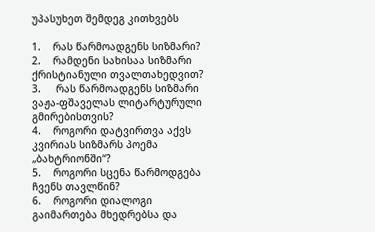უპასუხეთ შემდეგ კითხვებს

1.    რას წარმოადგენს სიზმარი?
2.    რამდენი სახისაა სიზმარი ქრისტიანული თვალთახედვით?
3.     რას წარმოადგენს სიზმარი ვაჟა-ფშაველას ლიტარტურული გმირებისთვის?
4.    როგორი დატვირთვა აქვს კვირიას სიზმარს პოემა „ბახტრიონში“?
5.    როგორი სცენა წარმოდგება ჩვენს თავლწინ?
6.    როგორი დიალოგი გაიმართება მხედრებსა და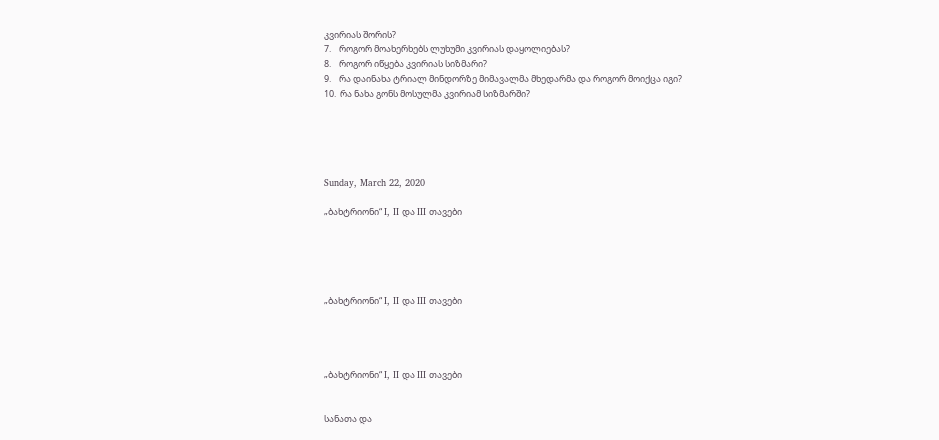კვირიას შორის?
7.    როგორ მოახერხებს ლუხუმი კვირიას დაყოლიებას?
8.    როგორ იწყება კვირიას სიზმარი?
9.    რა დაინახა ტრიალ მინდორზე მიმავალმა მხედარმა და როგორ მოიქცა იგი?
10.  რა ნახა გონს მოსულმა კვირიამ სიზმარში?





Sunday, March 22, 2020

„ბახტრიონი“ I, II და III თავები





„ბახტრიონი“ I, II და III თავები




„ბახტრიონი“ I, II და III თავები


სანათა და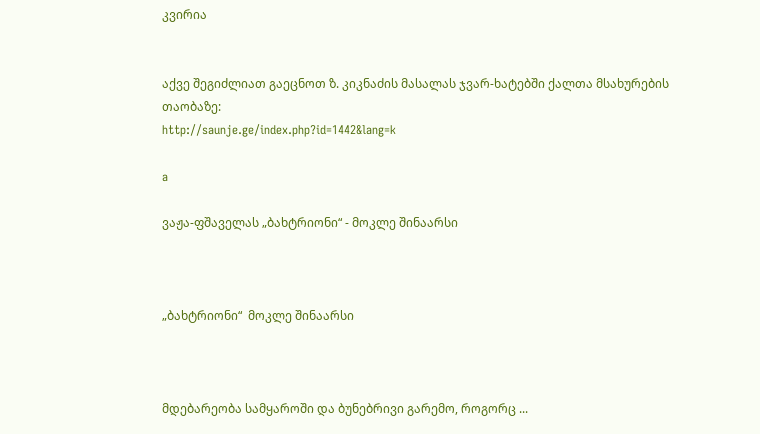კვირია


აქვე შეგიძლიათ გაეცნოთ ზ. კიკნაძის მასალას ჯვარ-ხატებში ქალთა მსახურების თაობაზე:
http://saunje.ge/index.php?id=1442&lang=k

a

ვაჟა-ფშაველას „ბახტრიონი“ - მოკლე შინაარსი



„ბახტრიონი“  მოკლე შინაარსი



მდებარეობა სამყაროში და ბუნებრივი გარემო, როგორც ...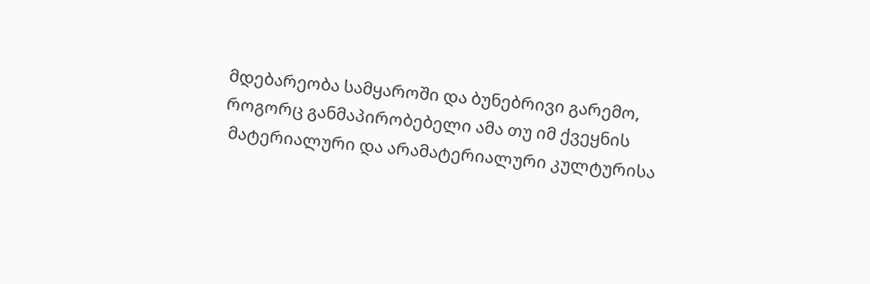მდებარეობა სამყაროში და ბუნებრივი გარემო,
როგორც განმაპირობებელი ამა თუ იმ ქვეყნის
 მატერიალური და არამატერიალური კულტურისა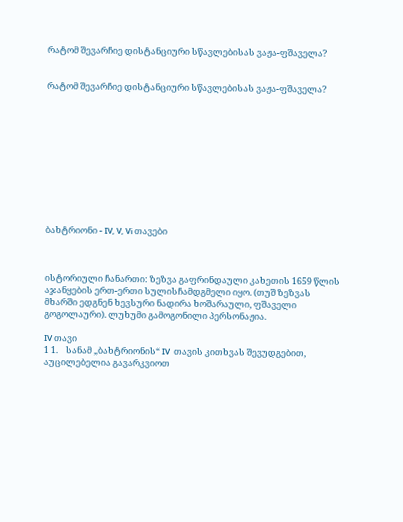რატომ შევარჩიე დისტანციური სწავლებისას ვაჟა-ფშაველა?


რატომ შევარჩიე დისტანციური სწავლებისას ვაჟა-ფშაველა?











ბახტრიონი - IV, V, Vi თავები



ისტორიული ჩანართი: ზეზვა გაფრინდაული კახეთის 1659 წლის აჯანყების ერთ-ერთი სულისჩამდგმელი იყო. (თუშ ზეზვას მხარში ედგნენ ხევსური ნადირა ხოშარაული, ფშაველი გოგოლაური). ლუხუმი გამოგონილი პერსონაჟია.

IV თავი
1 1.    სანამ „ბახტრიონის“ IV  თავის კითხვას შევუდგებით, აუცილებელია გავარკვიოთ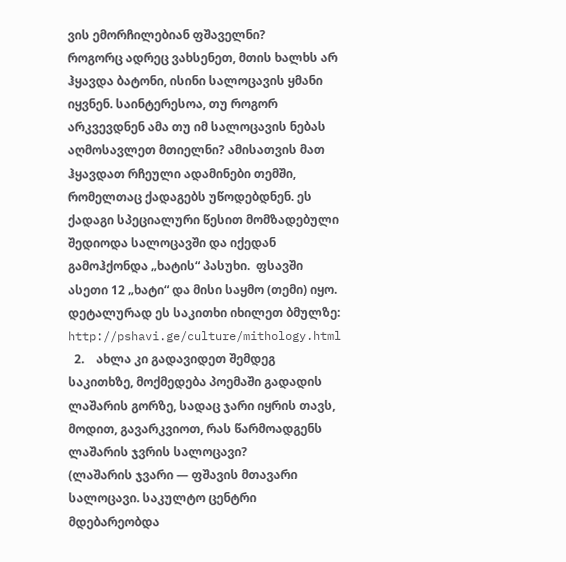ვის ემორჩილებიან ფშაველნი?
როგორც ადრეც ვახსენეთ, მთის ხალხს არ ჰყავდა ბატონი, ისინი სალოცავის ყმანი იყვნენ. საინტერესოა, თუ როგორ არკვევდნენ ამა თუ იმ სალოცავის ნებას აღმოსავლეთ მთიელნი? ამისათვის მათ ჰყავდათ რჩეული ადამინები თემში, რომელთაც ქადაგებს უწოდებდნენ. ეს ქადაგი სპეციალური წესით მომზადებული შედიოდა სალოცავში და იქედან გამოჰქონდა „ხატის“ პასუხი.  ფსავში ასეთი 12 „ხატი“ და მისი საყმო (თემი) იყო. დეტალურად ეს საკითხი იხილეთ ბმულზე: http://pshavi.ge/culture/mithology.html
  2.    ახლა კი გადავიდეთ შემდეგ საკითხზე, მოქმედება პოემაში გადადის ლაშარის გორზე, სადაც ჯარი იყრის თავს, მოდით, გავარკვიოთ, რას წარმოადგენს ლაშარის ჯვრის სალოცავი?
(ლაშარის ჯვარი — ფშავის მთავარი სალოცავი. საკულტო ცენტრი მდებარეობდა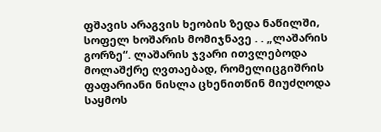ფშავის არაგვის ხეობის ზედა ნაწილში, სოფელ ხოშარის მომიჯნავე . . „ლაშარის გორზე“. ლაშარის ჯვარი ითვლებოდა მოლაშქრე ღვთაებად, რომელიცგიშრის ფაფარიანი ნისლა ცხენითწინ მიუძღოდა საყმოს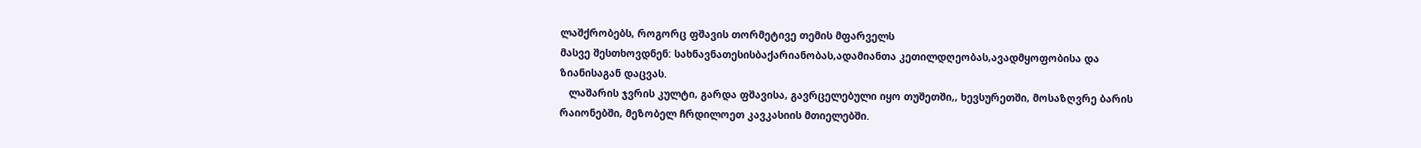ლაშქრობებს, როგორც ფშავის თორმეტივე თემის მფარველს
მასვე შესთხოვდნენ: სახნავნათესისბაქარიანობას,ადამიანთა კეთილდღეობას,ავადმყოფობისა და ზიანისაგან დაცვას.
   ლაშარის ჯვრის კულტი, გარდა ფშავისა, გავრცელებული იყო თუშეთში,, ხევსურეთში, მოსაზღვრე ბარის რაიონებში, მეზობელ ჩრდილოეთ კავკასიის მთიელებში.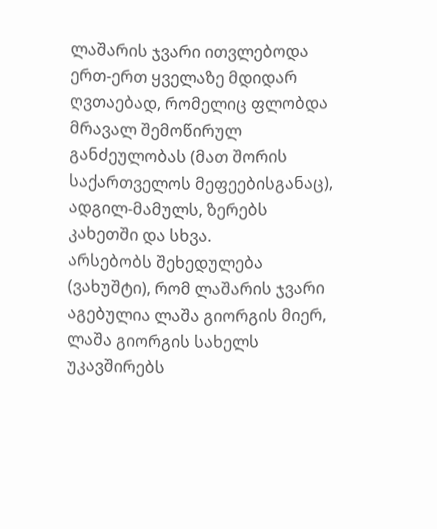ლაშარის ჯვარი ითვლებოდა ერთ-ერთ ყველაზე მდიდარ ღვთაებად, რომელიც ფლობდა მრავალ შემოწირულ განძეულობას (მათ შორის საქართველოს მეფეებისგანაც), ადგილ-მამულს, ზერებს კახეთში და სხვა.
არსებობს შეხედულება (ვახუშტი), რომ ლაშარის ჯვარი აგებულია ლაშა გიორგის მიერ, ლაშა გიორგის სახელს უკავშირებს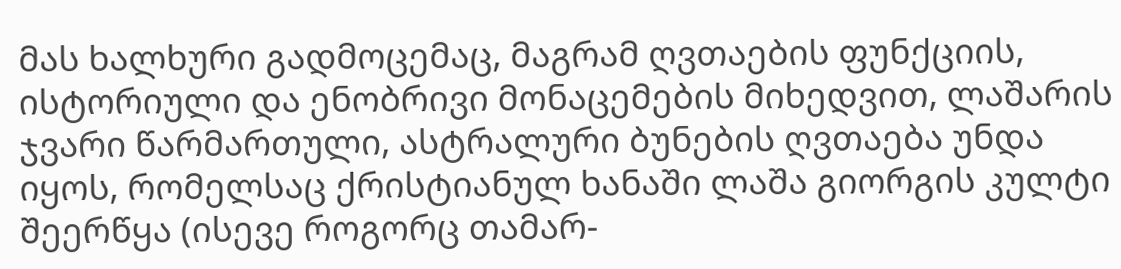მას ხალხური გადმოცემაც, მაგრამ ღვთაების ფუნქციის, ისტორიული და ენობრივი მონაცემების მიხედვით, ლაშარის ჯვარი წარმართული, ასტრალური ბუნების ღვთაება უნდა იყოს, რომელსაც ქრისტიანულ ხანაში ლაშა გიორგის კულტი შეერწყა (ისევე როგორც თამარ-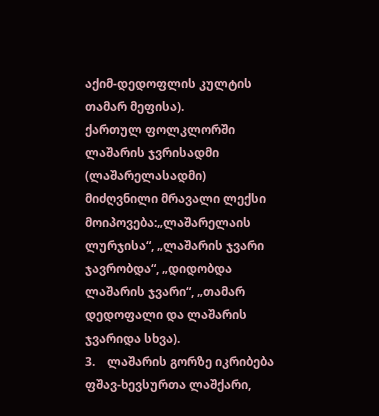აქიმ-დედოფლის კულტის თამარ მეფისა).
ქართულ ფოლკლორში ლაშარის ჯვრისადმი (ლაშარელასადმი) მიძღვნილი მრავალი ლექსი მოიპოვება:„ლაშარელაის ლურჯისა“, „ლაშარის ჯვარი ჯავრობდა“, „დიდობდა ლაშარის ჯვარი“, „თამარ დედოფალი და ლაშარის ჯვარიდა სხვა).
3.    ლაშარის გორზე იკრიბება ფშავ-ხევსურთა ლაშქარი,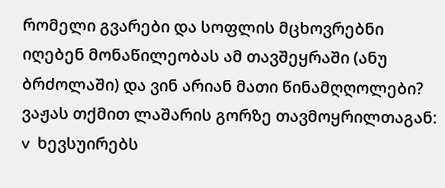რომელი გვარები და სოფლის მცხოვრებნი იღებენ მონაწილეობას ამ თავშეყრაში (ანუ ბრძოლაში) და ვინ არიან მათი წინამღღოლები?
ვაჟას თქმით ლაშარის გორზე თავმოყრილთაგან:
v  ხევსუირებს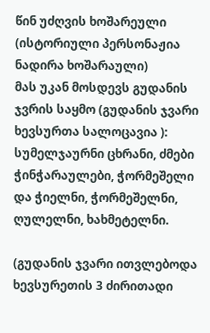წინ უძღვის ხოშარეული (ისტორიული პერსონაჟია ნადირა ხოშარაული)
მას უკან მოსდევს გუდანის ჯვრის საყმო (გუდანის ჯვარი ხევსურთა სალოცავია ): სუმელჯაურნი ცხრანი, ძმები ჭინჭარაულები, ჭორმეშელი და ჭიელნი, ჭორმეშელნი, ღულელნი, ხახმეტელნი.

(გუდანის ჯვარი ითვლებოდა ხევსურეთის 3 ძირითადი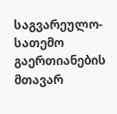საგვარეულო-სათემო გაერთიანების მთავარ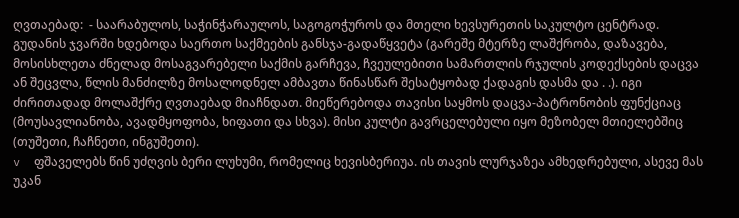ღვთაებად:  - საარაბულოს, საჭინჭარაულოს, საგოგოჭუროს და მთელი ხევსურეთის საკულტო ცენტრად. გუდანის ჯვარში ხდებოდა საერთო საქმეების განსჯა-გადაწყვეტა (გარეშე მტერზე ლაშქრობა, დაზავება, მოსისხლეთა ძნელად მოსაგვარებელი საქმის გარჩევა, ჩვეულებითი სამართლის რჯულის კოდექსების დაცვა ან შეცვლა, წლის მანძილზე მოსალოდნელ ამბავთა წინასწარ შესატყობად ქადაგის დასმა და . .). იგი ძირითადად მოლაშქრე ღვთაებად მიაჩნდათ. მიეწერებოდა თავისი საყმოს დაცვა-პატრონობის ფუნქციაც (მოუსავლიანობა, ავადმყოფობა, ხიფათი და სხვა). მისი კულტი გავრცელებული იყო მეზობელ მთიელებშიც (თუშეთი, ჩაჩნეთი, ინგუშეთი).
v  ფშაველებს წინ უძღვის ბერი ლუხუმი, რომელიც ხევისბერიუა. ის თავის ლურჯაზეა ამხედრებული, ასევე მას უკან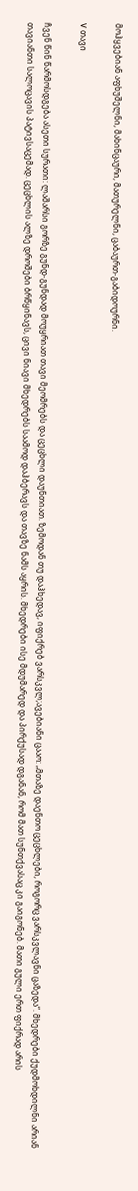მოჰყვებიან აფხუშელნი, მახინცაური, მათურელნი, ცაბაურთ-გაბიდოურნი.

V თავი

ჩვენ წინ წარმოსდგება ასეთი სურათი: ლაშარსი გორზე გუნდ-გუნდად მოუყრიათ თავი მეომრებს და ცეცხლი დაუნთიათ. ზემოდან თუ დაჰხედავ, იფიქრებ ვარსკვლ;ავებიანი ცააო: „მთაზე დაენთო ცეცხლები, როგორც ვარსკვლავნი ცაზედა“. მხედრები ქუდმოხდილნი არიან თავიანთი სალოცავის პატივსაცემად. ცეცხლის ალზე დროშები ბრწყინავს, ცივი ნიავი მხედრებს საამოდ დაჰბერავს და თავზე ნამს აყრის. მხედრები ისე მდუმარედ და პირქუსად დგანან, რომ მათ სუნთქვასაც კი გაიგონებ. მათი გული ერთ ფიქრად არის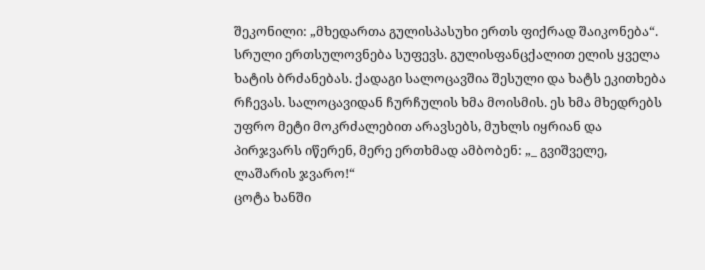შეკონილი: „მხედართა გულისპასუხი ერთს ფიქრად შაიკონება“. სრული ერთსულოვნება სუფევს. გულისფანცქალით ელის ყველა ხატის ბრძანებას. ქადაგი სალოცავშია შესული და ხატს ეკითხება რჩევას. სალოცავიდან ჩურჩულის ხმა მოისმის. ეს ხმა მხედრებს უფრო მეტი მოკრძალებით არავსებს, მუხლს იყრიან და პირჯვარს იწერენ, მერე ერთხმად ამბობენ: „_ გვიშველე, ლაშარის ჯვარო!“
ცოტა ხანში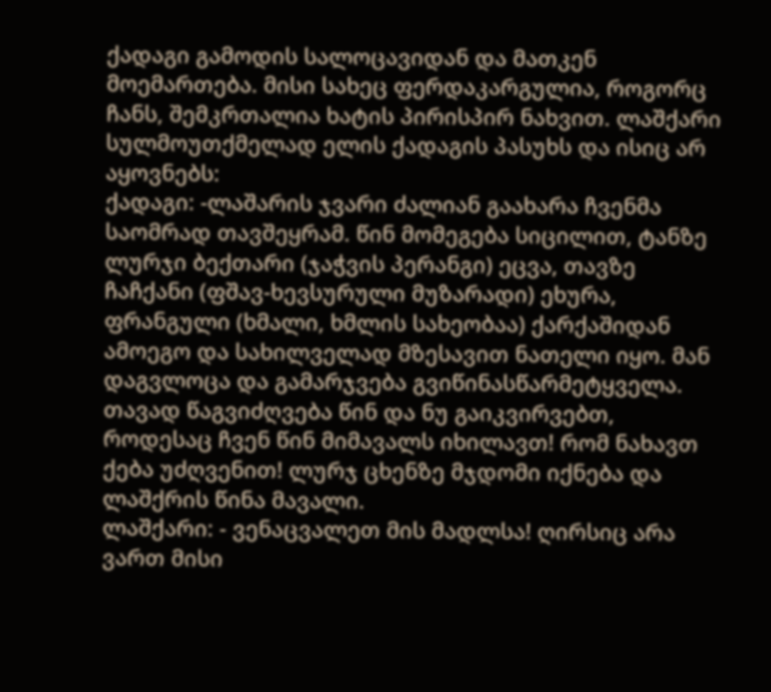ქადაგი გამოდის სალოცავიდან და მათკენ მოემართება. მისი სახეც ფერდაკარგულია, როგორც ჩანს, შემკრთალია ხატის პირისპირ ნახვით. ლაშქარი სულმოუთქმელად ელის ქადაგის პასუხს და ისიც არ აყოვნებს:
ქადაგი: -ლაშარის ჯვარი ძალიან გაახარა ჩვენმა საომრად თავშეყრამ. წინ მომეგება სიცილით, ტანზე ლურჯი ბექთარი (ჯაჭვის პერანგი) ეცვა, თავზე ჩაჩქანი (ფშავ-ხევსურული მუზარადი) ეხურა, ფრანგული (ხმალი, ხმლის სახეობაა) ქარქაშიდან ამოეგო და სახილველად მზესავით ნათელი იყო. მან დაგვლოცა და გამარჯვება გვიწინასწარმეტყველა. თავად წაგვიძღვება წინ და ნუ გაიკვირვებთ, როდესაც ჩვენ წინ მიმავალს იხილავთ! რომ ნახავთ ქება უძღვენით! ლურჯ ცხენზე მჯდომი იქნება და ლაშქრის წინა მავალი.
ლაშქარი: - ვენაცვალეთ მის მადლსა! ღირსიც არა ვართ მისი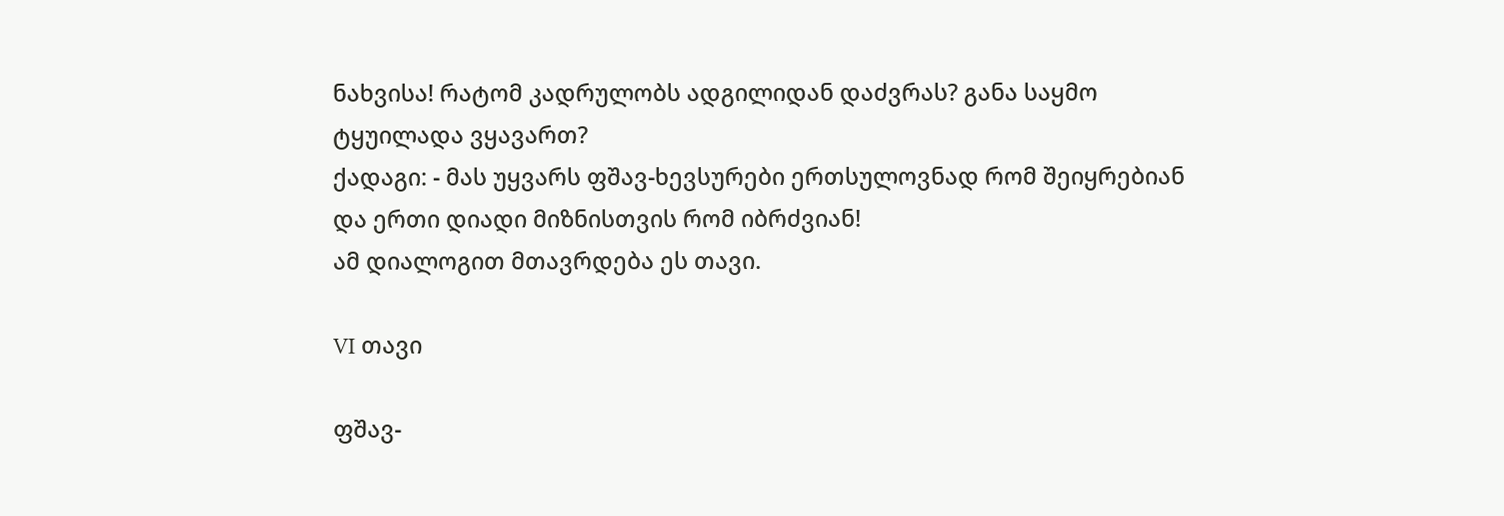ნახვისა! რატომ კადრულობს ადგილიდან დაძვრას? განა საყმო ტყუილადა ვყავართ?
ქადაგი: - მას უყვარს ფშავ-ხევსურები ერთსულოვნად რომ შეიყრებიან და ერთი დიადი მიზნისთვის რომ იბრძვიან!
ამ დიალოგით მთავრდება ეს თავი.

VI თავი

ფშავ-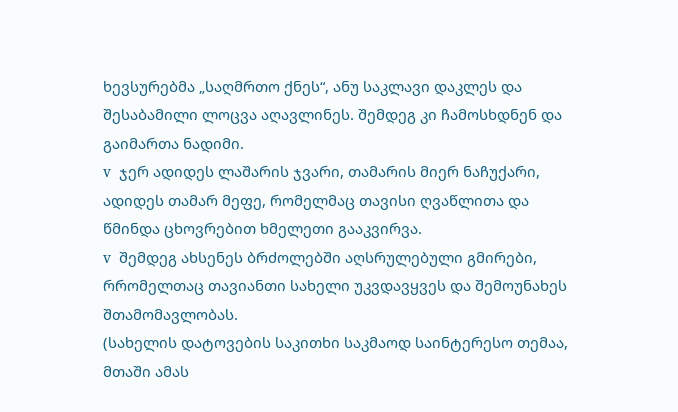ხევსურებმა „საღმრთო ქნეს“, ანუ საკლავი დაკლეს და შესაბამილი ლოცვა აღავლინეს. შემდეგ კი ჩამოსხდნენ და გაიმართა ნადიმი.
v  ჯერ ადიდეს ლაშარის ჯვარი, თამარის მიერ ნაჩუქარი, ადიდეს თამარ მეფე, რომელმაც თავისი ღვაწლითა და წმინდა ცხოვრებით ხმელეთი გააკვირვა.
v  შემდეგ ახსენეს ბრძოლებში აღსრულებული გმირები, რრომელთაც თავიანთი სახელი უკვდავყვეს და შემოუნახეს შთამომავლობას.
(სახელის დატოვების საკითხი საკმაოდ საინტერესო თემაა, მთაში ამას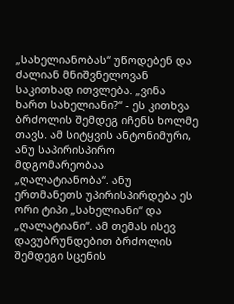„სახელიანობას“ უწოდებენ და ძალიან მნიშვნელოვან საკითხად ითვლება. „ვინა ხართ სახელიანი?“ - ეს კითხვა ბრძოლის შემდეგ იჩენს ხოლმე თავს. ამ სიტყვის ანტონიმური, ანუ საპირისპირო მდგომარეობაა „ღალატიანობა“. ანუ ერთმანეთს უპირისპირდება ეს ორი ტიპი „სახელიანი“ და „ღალატიანი“. ამ თემას ისევ დავუბრუნდებით ბრძოლის შემდეგი სცენის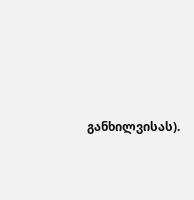განხილვისას).